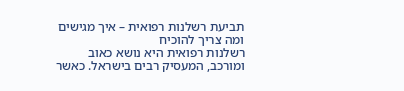תביעת רשלנות רפואית – איך מגישים ומה צריך להוכיח
רשלנות רפואית היא נושא כאוב ומורכב, המעסיק רבים בישראל. כאשר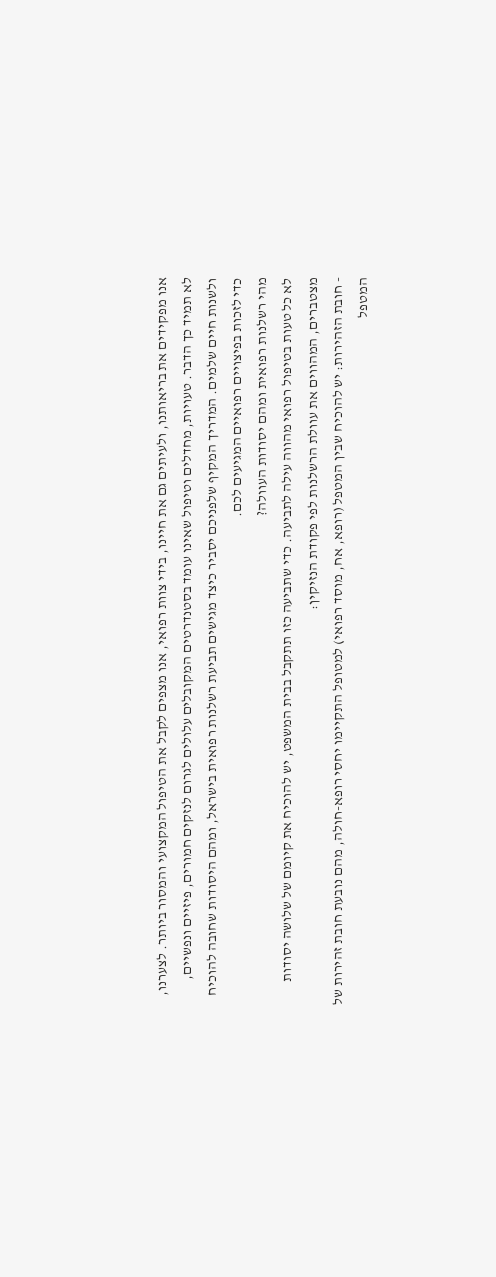אנו מפקידים את בריאותנו, ולעיתים גם את חיינו, בידי צוות רפואי, אנו מצפים לקבל את הטיפול המקצועי והמסור ביותר. לצערנו, לא תמיד כך הדבר. טעויות, מחדלים וטיפול שאינו עומד בסטנדרטים המקובלים עלולים לגרום לנזקים חמורים, פיזיים ונפשיים, ולשנות חיים שלמים. המדריך המקיף שלפניכם יסביר כיצד מגישים תביעת רשלנות רפואית בישראל, ומהם היסודות שחובה להוכיח כדי לזכות בפיצויים רפואיים המגיעים לכם.
מהי רשלנות רפואית ומהם יסודות העוולה?
לא כל טעות בטיפול רפואי מהווה עילה לתביעה. כדי שתביעה כזו תתקבל בבית המשפט, יש להוכיח את קיומם של שלושה יסודות מצטברים, המהווים את עוולת הרשלנות לפי פקודת הנזיקין:
- חובת הזהירות: יש להוכיח שבין המטפל (רופא, אח, מוסד רפואי) למטופל התקיימו יחסי רופא-חולה, מהם נובעת חובת זהירות של המטפל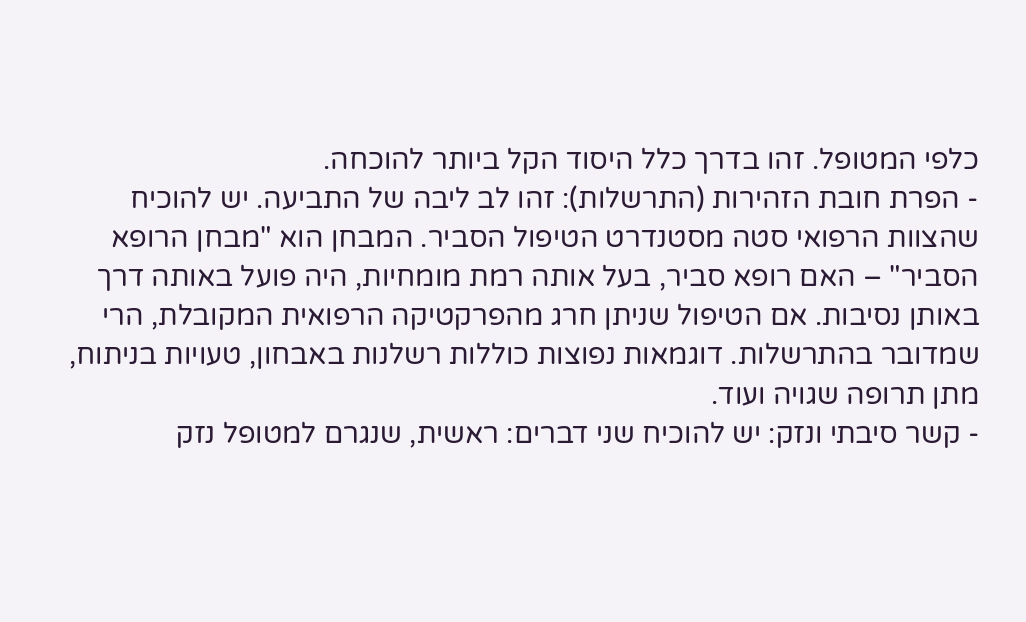כלפי המטופל. זהו בדרך כלל היסוד הקל ביותר להוכחה.
- הפרת חובת הזהירות (התרשלות): זהו לב ליבה של התביעה. יש להוכיח שהצוות הרפואי סטה מסטנדרט הטיפול הסביר. המבחן הוא "מבחן הרופא הסביר" – האם רופא סביר, בעל אותה רמת מומחיות, היה פועל באותה דרך באותן נסיבות. אם הטיפול שניתן חרג מהפרקטיקה הרפואית המקובלת, הרי שמדובר בהתרשלות. דוגמאות נפוצות כוללות רשלנות באבחון, טעויות בניתוח, מתן תרופה שגויה ועוד.
- קשר סיבתי ונזק: יש להוכיח שני דברים: ראשית, שנגרם למטופל נזק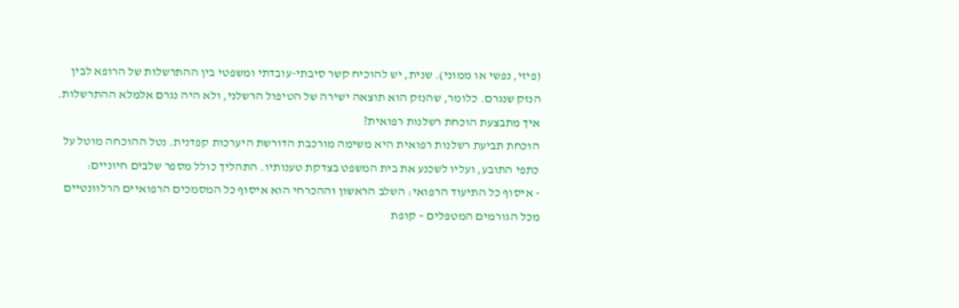(פיזי, נפשי או ממוני). שנית, יש להוכיח קשר סיבתי-עובדתי ומשפטי בין ההתרשלות של הרופא לבין הנזק שנגרם. כלומר, שהנזק הוא תוצאה ישירה של הטיפול הרשלני, ולא היה נגרם אלמלא ההתרשלות.
איך מתבצעת הוכחת רשלנות רפואית?
הוכחת תביעת רשלנות רפואית היא משימה מורכבת הדורשת היערכות קפדנית. נטל ההוכחה מוטל על כתפי התובע, ועליו לשכנע את בית המשפט בצדקת טענותיו. התהליך כולל מספר שלבים חיוניים:
- איסוף כל התיעוד הרפואי: השלב הראשון וההכרחי הוא איסוף כל המסמכים הרפואיים הרלוונטיים מכל הגורמים המטפלים – קופת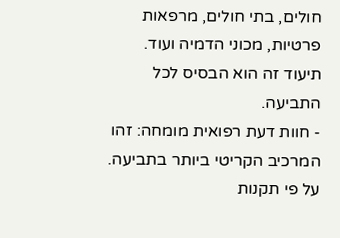חולים, בתי חולים, מרפאות פרטיות, מכוני הדמיה ועוד. תיעוד זה הוא הבסיס לכל התביעה.
- חוות דעת רפואית מומחה: זהו המרכיב הקריטי ביותר בתביעה. על פי תקנות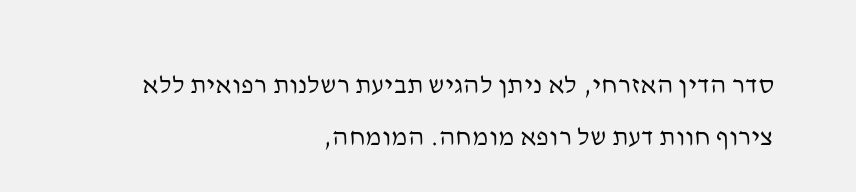סדר הדין האזרחי, לא ניתן להגיש תביעת רשלנות רפואית ללא צירוף חוות דעת של רופא מומחה. המומחה,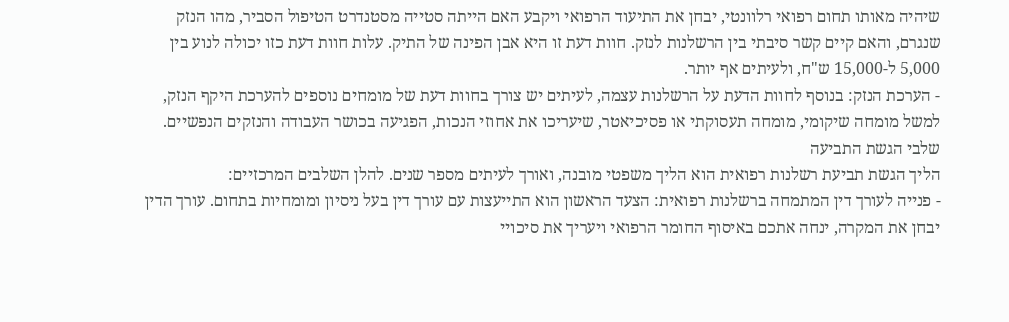שיהיה מאותו תחום רפואי רלוונטי, יבחן את התיעוד הרפואי ויקבע האם הייתה סטייה מסטנדרט הטיפול הסביר, מהו הנזק שנגרם, והאם קיים קשר סיבתי בין הרשלנות לנזק. חוות דעת זו היא אבן הפינה של התיק. עלות חוות דעת כזו יכולה לנוע בין 5,000 ל-15,000 ש"ח, ולעיתים אף יותר.
- הערכת הנזק: בנוסף לחוות הדעת על הרשלנות עצמה, לעיתים יש צורך בחוות דעת של מומחים נוספים להערכת היקף הנזק, למשל מומחה שיקומי, מומחה תעסוקתי או פסיכיאטר, שיעריכו את אחוזי הנכות, הפגיעה בכושר העבודה והנזקים הנפשיים.
שלבי הגשת התביעה
הליך הגשת תביעת רשלנות רפואית הוא הליך משפטי מובנה, ואורך לעיתים מספר שנים. להלן השלבים המרכזיים:
- פנייה לעורך דין המתמחה ברשלנות רפואית: הצעד הראשון הוא התייעצות עם עורך דין בעל ניסיון ומומחיות בתחום. עורך הדין יבחן את המקרה, ינחה אתכם באיסוף החומר הרפואי ויעריך את סיכויי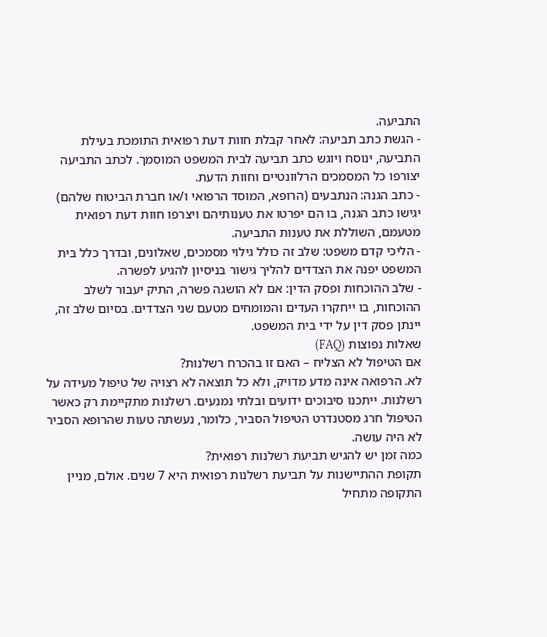התביעה.
- הגשת כתב תביעה: לאחר קבלת חוות דעת רפואית התומכת בעילת התביעה, ינוסח ויוגש כתב תביעה לבית המשפט המוסמך. לכתב התביעה יצורפו כל המסמכים הרלוונטיים וחוות הדעת.
- כתב הגנה: הנתבעים (הרופא, המוסד הרפואי ו/או חברת הביטוח שלהם) יגישו כתב הגנה, בו הם יפרטו את טענותיהם ויצרפו חוות דעת רפואית מטעמם, השוללת את טענות התביעה.
- הליכי קדם משפט: שלב זה כולל גילוי מסמכים, שאלונים, ובדרך כלל בית המשפט יפנה את הצדדים להליך גישור בניסיון להגיע לפשרה.
- שלב ההוכחות ופסק הדין: אם לא הושגה פשרה, התיק יעבור לשלב ההוכחות, בו ייחקרו העדים והמומחים מטעם שני הצדדים. בסיום שלב זה, יינתן פסק דין על ידי בית המשפט.
שאלות נפוצות (FAQ)
אם הטיפול לא הצליח – האם זו בהכרח רשלנות?
לא. הרפואה אינה מדע מדויק, ולא כל תוצאה לא רצויה של טיפול מעידה על רשלנות. ייתכנו סיבוכים ידועים ובלתי נמנעים. רשלנות מתקיימת רק כאשר הטיפול חרג מסטנדרט הטיפול הסביר, כלומר, נעשתה טעות שהרופא הסביר לא היה עושה.
כמה זמן יש להגיש תביעת רשלנות רפואית?
תקופת ההתיישנות על תביעת רשלנות רפואית היא 7 שנים. אולם, מניין התקופה מתחיל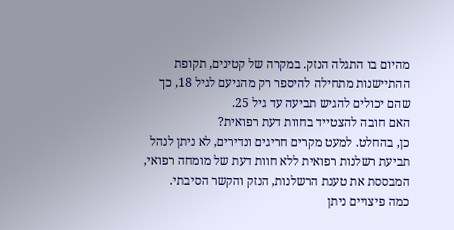מהיום בו התגלה הנזק. במקרה של קטינים, תקופת ההתיישנות מתחילה להיספר רק מהגיעם לגיל 18, כך שהם יכולים להגיש תביעה עד גיל 25.
האם חובה להצטייד בחוות דעת רפואית?
כן, בהחלט. למעט מקרים חריגים ונדירים, לא ניתן לנהל תביעת רשלנות רפואית ללא חוות דעת של מומחה רפואי, המבססת את טענת הרשלנות, הנזק והקשר הסיבתי.
כמה פיצויים ניתן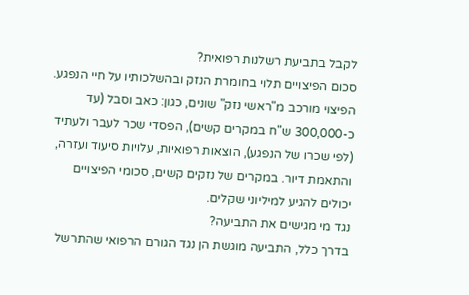לקבל בתביעת רשלנות רפואית?
סכום הפיצויים תלוי בחומרת הנזק ובהשלכותיו על חיי הנפגע. הפיצוי מורכב מ"ראשי נזק" שונים, כגון: כאב וסבל (עד כ-300,000 ש"ח במקרים קשים), הפסדי שכר לעבר ולעתיד (לפי שכרו של הנפגע), הוצאות רפואיות, עלויות סיעוד ועזרה, והתאמת דיור. במקרים של נזקים קשים, סכומי הפיצויים יכולים להגיע למיליוני שקלים.
נגד מי מגישים את התביעה?
בדרך כלל, התביעה מוגשת הן נגד הגורם הרפואי שהתרשל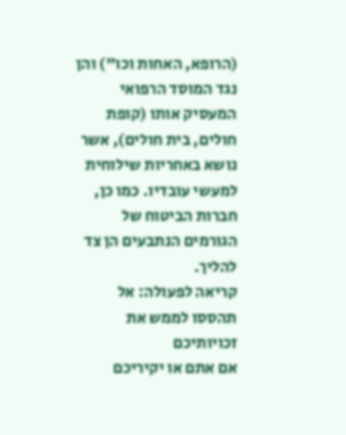(הרופא, האחות וכו") והן נגד המוסד הרפואי המעסיק אותו (קופת חולים, בית חולים), אשר נושא באחריות שילוחית למעשי עובדיו. כמו כן, חברות הביטוח של הגורמים הנתבעים הן צד להליך.
קריאה לפעולה: אל תהססו לממש את זכויותיכם
אם אתם או יקיריכם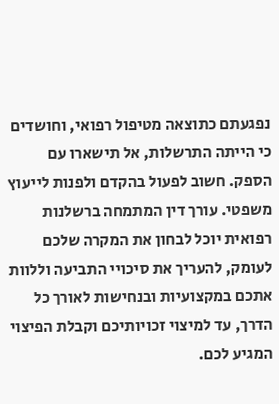נפגעתם כתוצאה מטיפול רפואי, וחושדים כי הייתה התרשלות, אל תישארו עם הספק. חשוב לפעול בהקדם ולפנות לייעוץ משפטי. עורך דין המתמחה ברשלנות רפואית יוכל לבחון את המקרה שלכם לעומק, להעריך את סיכויי התביעה וללוות אתכם במקצועיות ובנחישות לאורך כל הדרך, עד למיצוי זכויותיכם וקבלת הפיצוי המגיע לכם.